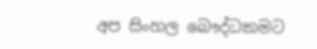අප සිංහල බෞද්ධකමට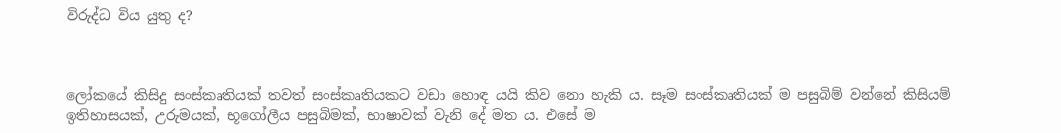විරුද්ධ විය යුතු ද?



ලෝකයේ කිසිදු සංස්කෘතියක් තවත් සංස්කෘතියකට වඩා හොඳ යයි කිව නො හැකි ය. සෑම සංස්කෘතියක් ම පසුබිම් වන්නේ කිසියම් ඉතිහාසයක්, උරුමයක්, භූගෝලීය පසුබිමක්, භාෂාවක් වැනි දේ මත ය. එසේ ම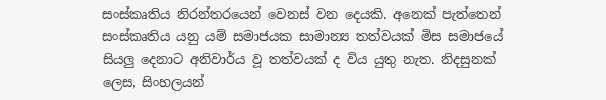සංස්කෘතිය නිරන්තරයෙන් වෙනස් වන දෙයකි. අනෙක් පැත්තෙන් සංස්කෘතිය යනු යම් සමාජයක සාමාන්‍ය තත්වයක් මිස සමාජයේ සියලු දෙනාට අනිවාර්ය වූ තත්වයක් ද විය යුතු නැත. නිදසුනක් ලෙස, සිංහලයන්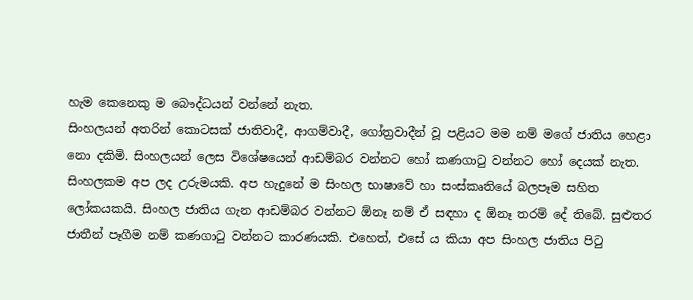හැම කෙනෙකු ම බෞද්ධයන් වන්නේ නැත.
සිංහලයන් අතරින් කොටසක් ජාතිවාදී, ආගම්වාදී, ගෝත්‍රවාදීන් වූ පළියට මම නම් මගේ ජාතිය හෙළා නො දකිමි. සිංහලයන් ලෙස විශේෂයෙන් ආඩම්බර වන්නට හෝ කණගාටු වන්නට හෝ දෙයක් නැත. සිංහලකම අප ලද උරුමයකි. අප හැදුනේ ම සිංහල භාෂාවේ හා සංස්කෘතියේ බලපෑම සහිත ලෝකයකයි. සිංහල ජාතිය ගැන ආඩම්බර වන්නට ඕනෑ නම් ඒ සඳහා ද ඕනෑ තරම් දේ තිබේ. සුළුතර ජාතීන් පෑගීම නම් කණගාටු වන්නට ‍කාරණයකි. එහෙත්, එසේ ය කියා අප සිංහල ජාතිය පිටු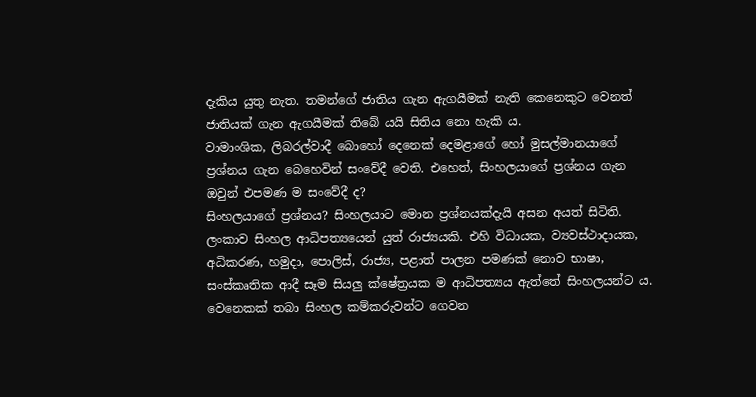දැකිය යුතු නැත. තමන්ගේ ජාතිය ගැන ඇගයීමක් නැති කෙනෙකුට වෙනත් ජාතියක් ගැන ඇගයීමක් තිබේ යයි සිතිය නො හැකි ය.
වාමාංශික, ලිබරල්වාදී බොහෝ දෙනෙක් දෙමළාගේ හෝ මුසල්මානයාගේ ප්‍රශ්නය ගැන බෙහෙවින් සංවේදී වෙති. එහෙත්, සිංහලයාගේ ප්‍රශ්නය ගැන ඔවුන් එපමණ ම සංවේදී ද?
සිංහලයාගේ ප්‍රශ්නය? සිංහලයාට මොන ප්‍රශ්නයක්දැයි අසන අයත් සිටිති.
ලංකාව සිංහල ආධිපත්‍යයෙන් යුත් රාජ්‍යයකි. එහි විධායක, ව්‍යවස්ථාදායක, අධිකරණ, හමුදා, පොලිස්, රාජ්‍ය, පළාත් පාලන පමණක් නොව භාෂා, සංස්කෘතික ආදී සෑම සියලු ක්ෂේත්‍රයක ම ආධිපත්‍යය ඇත්තේ සිංහලයන්ට ය. වෙනෙකක් තබා සිංහල කම්කරුවන්ට ගෙවන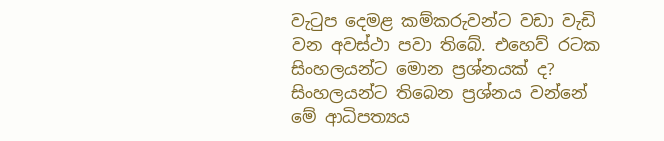වැටුප දෙමළ කම්කරුවන්ට වඩා වැඩි වන අවස්ථා පවා තිබේ. එහෙව් රටක සිංහලයන්ට මොන ප්‍රශ්නයක් ද?
සිංහලයන්ට තිබෙන ප්‍රශ්නය වන්නේ මේ ආධිපත්‍යය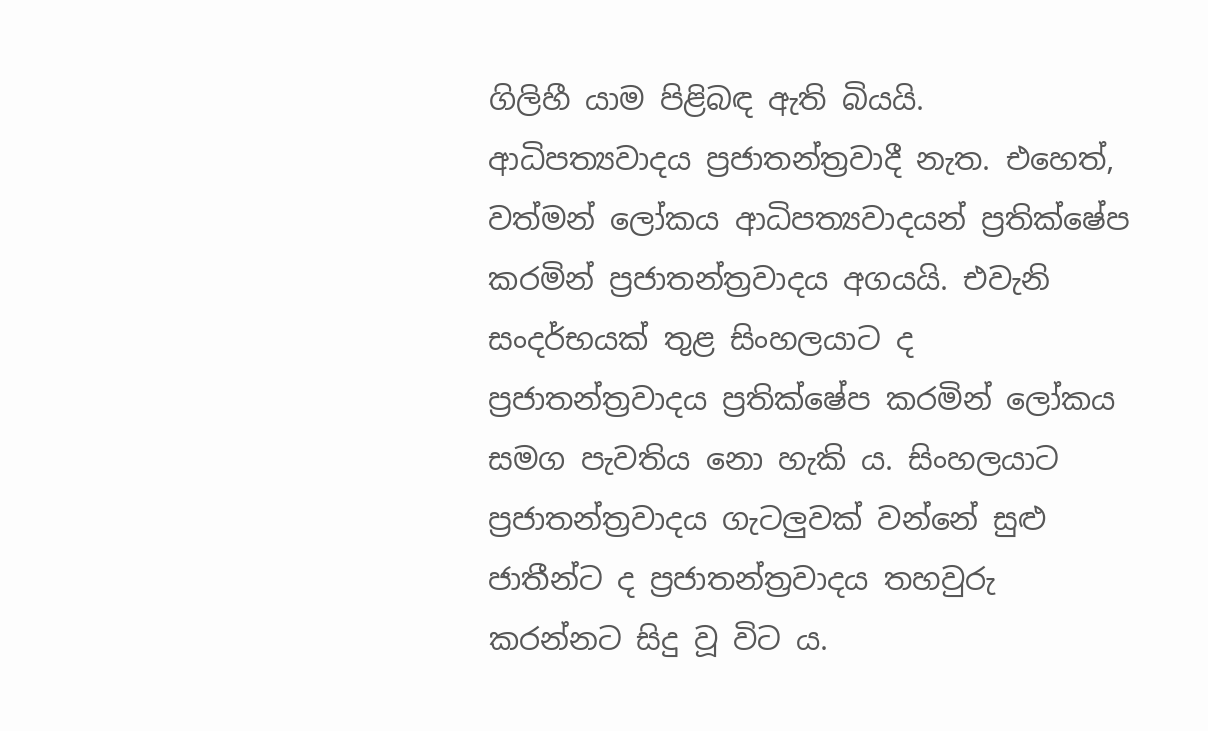ගිලිහී යාම පිළිබඳ ඇති බියයි.
ආධිපත්‍යවාදය ප්‍රජාතන්ත්‍රවාදී නැත. එහෙත්, වත්මන් ලෝකය ආධිපත්‍යවාදයන් ප්‍රතික්ෂේප කරමින් ප්‍රජාතන්ත්‍රවාදය අගයයි. එවැනි සංදර්භයක් තුළ සිංහලයාට ද ප්‍රජාතන්ත්‍රවාදය ප්‍රතික්ෂේප කරමින් ලෝකය සමග පැවතිය නො හැකි ය. සිංහලයාට ප්‍රජාතන්ත්‍රවාදය ගැටලුවක් වන්නේ සුළු ජාතීන්ට ද ප්‍රජාතන්ත්‍රවාදය තහවුරු කරන්නට සිදු වූ විට ය.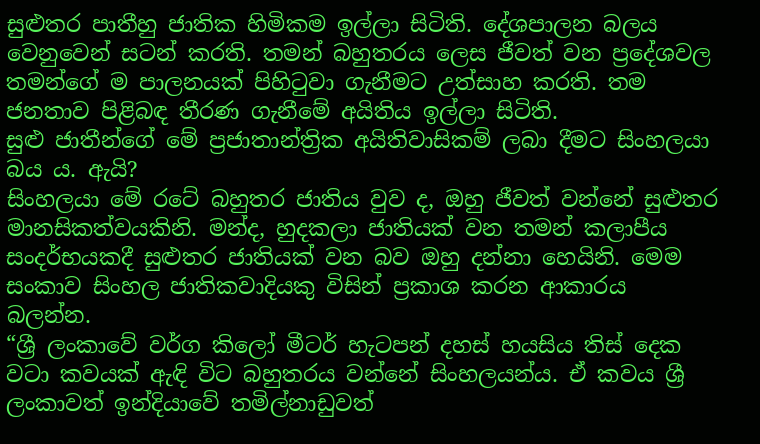සුළුතර පාතීහු ජාතික හිමිකම ඉල්ලා සිටිති. දේශපාලන බලය වෙනුවෙන් සටන් කරති. තමන් බහුතරය ලෙස ජීවත් වන ප්‍රදේශවල තමන්ගේ ම පාලනයක් පිහිටුවා ගැනීමට උත්සාහ කරති. තම ජනතාව පිළිබඳ තීරණ ගැනීමේ අයිතිය ඉල්ලා සිටිති.
සුළු ජාතීන්ගේ මේ ප්‍රජාතාන්ත්‍රික අයිතිවාසිකම් ලබා දීමට සිංහලයා බය ය. ඇයි?
සිංහලයා මේ රටේ බහුතර ජාතිය වුව ද, ඔහු ජීවත් වන්නේ සුළුතර මානසිකත්වයකිනි. මන්ද, හුදකලා ජාතියක් වන තමන් කලාපීය සංදර්භයකදී සුළුතර ජාතියක් වන බව ඔහු දන්නා හෙයිනි. මෙම සංකාව සිංහල ජාතිකවාදියකු විසින් ප්‍රකාශ කරන ආකාරය බලන්න.
“ශ්‍රී ලංකාවේ වර්ග කිලෝ මීටර් හැටපන් දහස්‌ හයසිය තිස්‌ දෙක වටා කවයක්‌ ඇඳි විට බහුතරය වන්නේ සිංහලයන්ය. ඒ කවය ශ්‍රී ලංකාවත් ඉන්දියාවේ තමිල්නාඩුවත්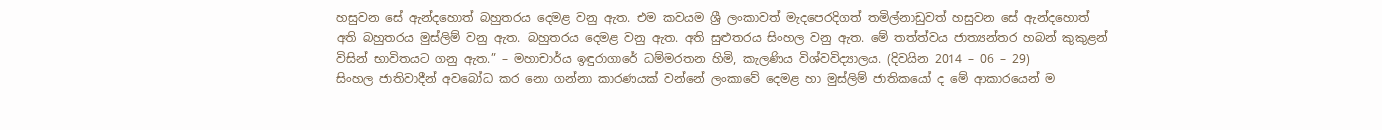හසුවන සේ ඇන්දහොත් බහුතරය දෙමළ වනු ඇත. එම කවයම ශ්‍රී ලංකාවත් මැදපෙරදිගත් තමිල්නාඩුවත් හසුවන සේ ඇන්දහොත් අති බහුතරය මුස්‌ලිම් වනු ඇත. බහුතරය දෙමළ වනු ඇත. අති සුළුතරය සිංහල වනු ඇත. මේ තත්ත්වය ජාත්‍යන්තර හබන් කුකුළන් විසින් භාවිතයට ගනු ඇත.” – මහාචාර්ය ඉඳුරාගාරේ ධම්මරතන හිමි, කැලණිය විශ්වවිද්‍යාලය. (දිවයින 2014 – 06 – 29)
සිංහල ජාතිවාදීන් අවබෝධ කර නො ගන්නා කාරණයක් වන්නේ ලංකාවේ දෙමළ හා මුස්ලිම් ජාතිකයෝ ද මේ ආකාරයෙන් ම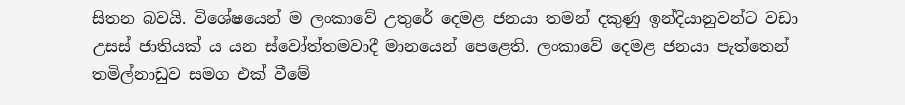සිතන බවයි. විශේෂයෙන් ම ලංකාවේ උතුරේ දෙමළ ජනයා තමන් දකුණු ඉන්දියානුවන්ට වඩා උසස් ජාතියක් ය යන ස්වෝත්තමවාදී මානයෙන් පෙළෙති. ලංකාවේ දෙමළ ජනයා පැත්තෙන් තමිල්නාඩුව සමග එක් වීමේ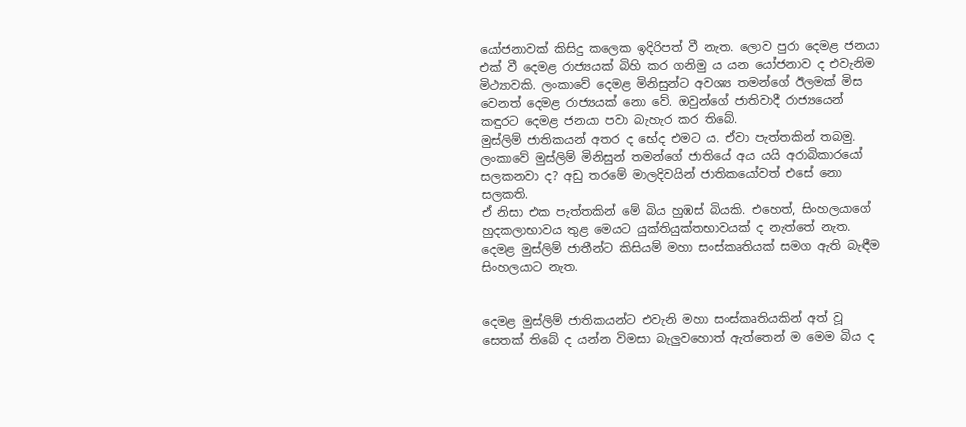යෝජනාවක් කිසිදු කලෙක ඉදිරිපත් වී නැත. ලොව පුරා දෙමළ ජනයා එක් වී දෙමළ රාජ්‍යයක් බිහි කර ගනිමු ය යන යෝජනාව ද එවැනිම මිථ්‍යාවකි. ලංකාවේ දෙමළ මිනිසුන්ට අවශ්‍ය තමන්ගේ ඊලමක් මිස වෙනත් දෙමළ රාජ්‍යයක් නො වේ. ඔවුන්ගේ ජාතිවාදී රාජ්‍යයෙන් කඳුරට දෙමළ ජනයා පවා බැහැර කර තිබේ.
මුස්ලිම් ජාතිකයන් අතර ද භේද එමට ය. ඒවා පැත්තකින් තබමු. ලංකාවේ මුස්ලිම් මිනිසුන් තමන්ගේ ජාතියේ අය යයි අරාබිකාරයෝ සලකනවා ද? අඩු තරමේ මාලදිවයින් ජාතිකයෝවත් එසේ නො සලකති.
ඒ නිසා එක පැත්තකින් මේ බිය හුඹස් බියකි. එහෙත්, සිංහලයාගේ හුදකලාභාවය තුළ මෙයට යුක්තියුක්තභාවයක් ද නැත්තේ නැත. දෙමළ මුස්ලිම් ජාතීන්ට කිසියම් මහා සංස්කෘතියක් සමග ඇති බැඳීම සිංහලයාට නැත.


දෙමළ මුස්ලිම් ජාතිකයන්ට එවැනි මහා සංස්කෘතියකින් අත් වූ සෙතක් තිබේ ද යන්න විමසා බැලුවහොත් ඇත්තෙන් ම මෙම බිය ද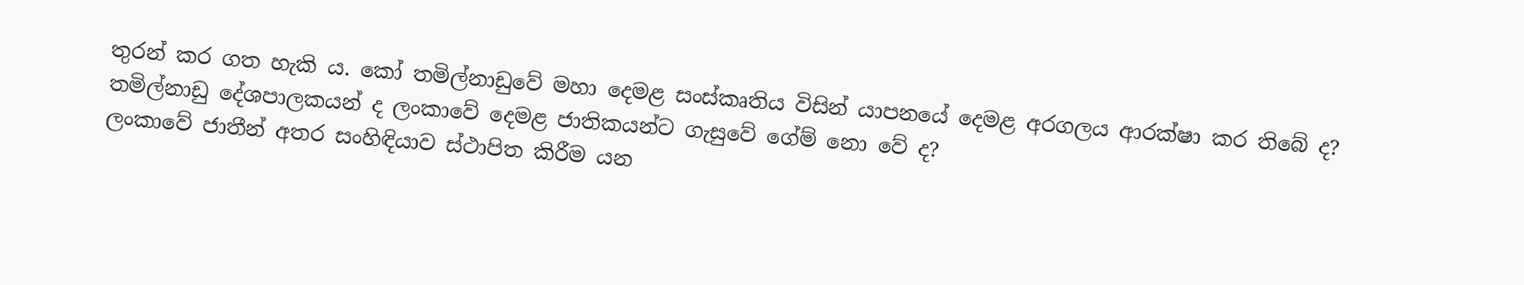තුරන් කර ගත හැකි ය. කෝ තමිල්නාඩුවේ මහා දෙමළ සංස්කෘතිය විසින් යාප‍නයේ දෙමළ අරගලය ආරක්ෂා කර තිබේ ද? තමිල්නාඩු දේශපාලකයන් ද ලංකාවේ දෙමළ ජාතිකයන්ට ගැසුවේ ගේම් නො වේ ද?
ලංකාවේ ජාතීන් අතර සංහිඳියාව ස්ථාපිත කිරීම යන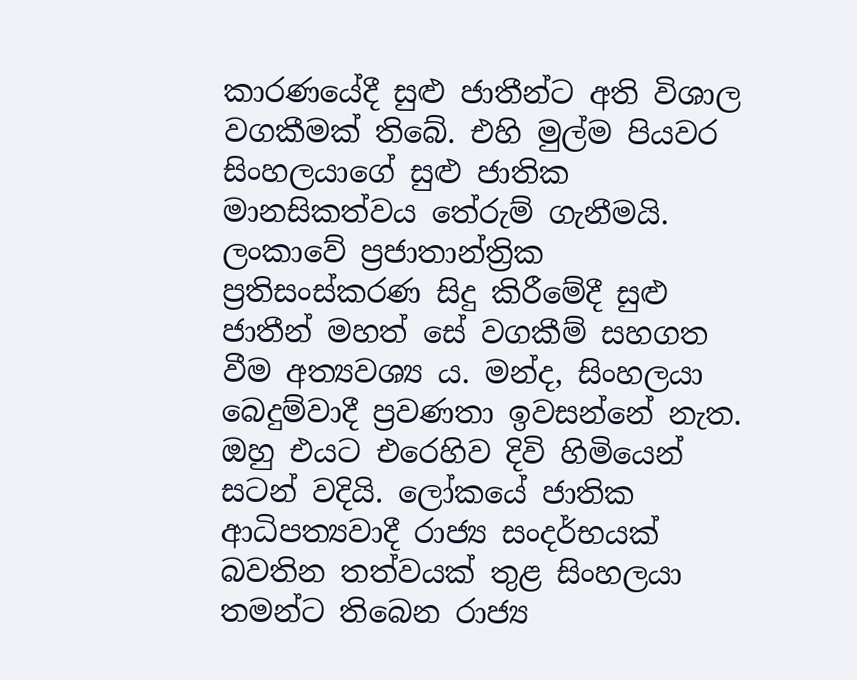කාරණයේදී සුළු ජාතීන්ට අති විශාල වගකීමක් තිබේ. එහි මුල්ම පියවර සිංහලයාගේ සුළු ජාතික මානසිකත්වය තේරුම් ගැනීමයි. ලංකාවේ ප්‍රජාතාන්ත්‍රික ප්‍රතිසංස්කරණ සිදු කිරීමේදී සුළු ජාතීන් මහත් සේ වගකීම් සහගත වීම අත්‍යවශ්‍ය ය. මන්ද, සිංහලයා බෙදුම්වාදී ප්‍රවණතා ඉවසන්නේ නැත. ඔහු එයට එරෙහිව දිවි හිමියෙන් සටන් වදියි. ලෝකයේ ජාතික ආධිපත්‍යවාදී රාජ්‍ය සංදර්භයක් බවතින තත්වයක් තුළ සිංහලයා තමන්ට තිබෙන රාජ්‍ය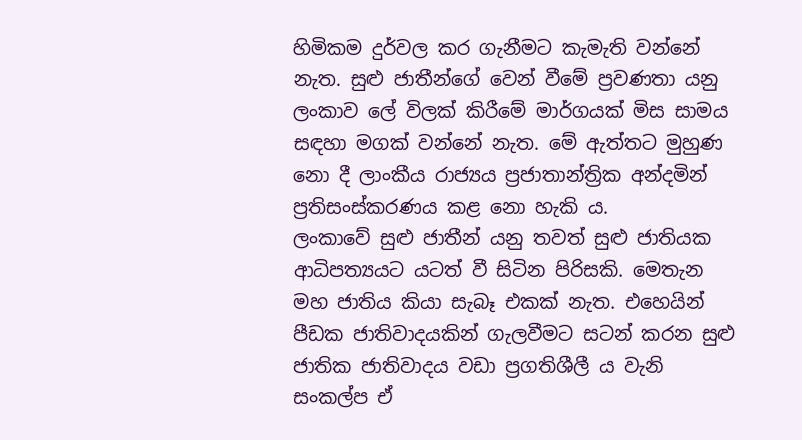හිමිකම දුර්වල කර ගැනීමට කැමැති වන්නේ නැත. සුළු ජාතීන්ගේ වෙන් වීමේ ප්‍රවණතා යනු ලංකාව ලේ විලක් කිරීමේ මාර්ගයක් මිස සාමය සඳහා මගක් වන්නේ නැත. මේ ඇත්තට මුහුණ නො දී ලාංකීය රාජ්‍යය ප්‍රජාතාන්ත්‍රික අන්දමින් ප්‍රතිසංස්කරණය කළ නො හැකි ය.
ලංකාවේ සුළු ජාතීන් යනු තවත් සුළු ජාතියක ආධිපත්‍යයට යටත් වී සිටින පිරිසකි. මෙතැන මහ ජාතිය කියා සැබෑ එකක් නැත. එහෙයින් පීඩක ජාතිවාදයකින් ගැලවීමට සටන් කරන සුළු ජාතික ජාතිවාදය වඩා ප්‍රගතිශීලී ය වැනි සංකල්ප ඒ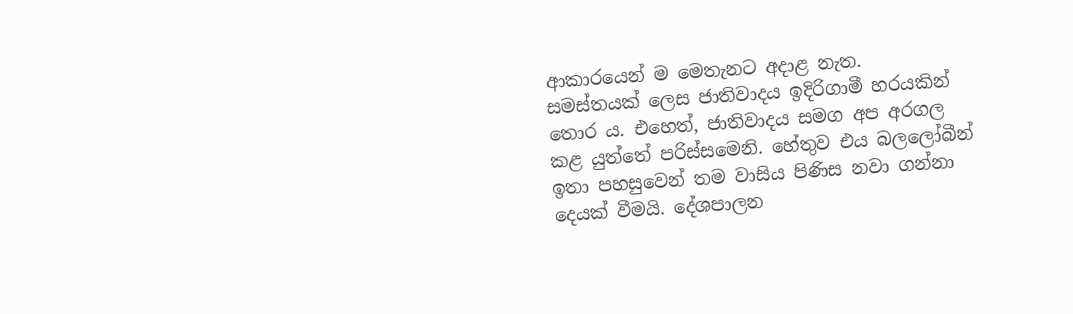ආකාරයෙන් ම මෙතැනට අදාළ නැත.
සමස්තයක් ලෙස ජාතිවාදය ඉදිරිගාමී හරයකින් තොර ය. එහෙත්, ජාතිවාදය සමග අප අරගල කළ යුත්තේ පරිස්සමෙනි. හේතුව එය බලලෝබීන් ඉතා පහසුවෙන් තම වාසිය පිණිස නවා ගන්නා දෙයක් වීමයි. දේශපාලන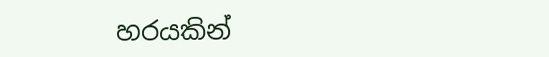හරයකින්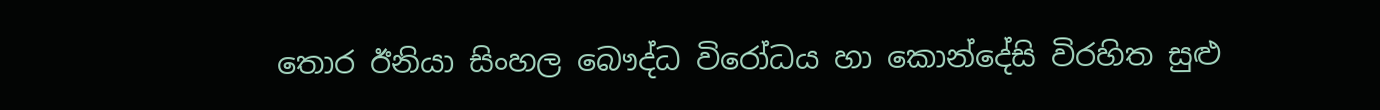තොර ඊනියා සිංහල බෞද්ධ විරෝධය හා කොන්දේසි විරහිත සුළු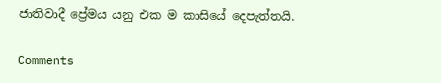ජාතිවාදී ප්‍රේමය යනු එක ම කාසියේ දෙපැත්තයි.

Comments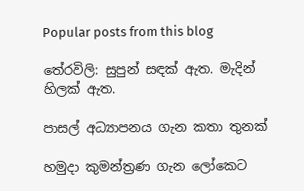Popular posts from this blog

තේරවිලි: සුපුන් සඳක් ඇත. මැදින් හිලක් ඇත.

පාසල් අධ්‍යාපනය ගැන කතා තුනක්

හමුදා කුමන්ත්‍රණ ගැන ලෝකෙට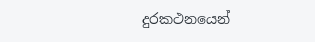දුරකථනයෙන්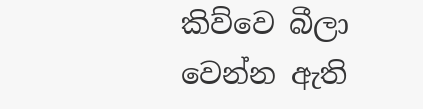කිව්වෙ බීලා වෙන්න ඇති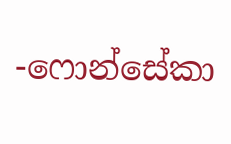-ෆොන්සේකා